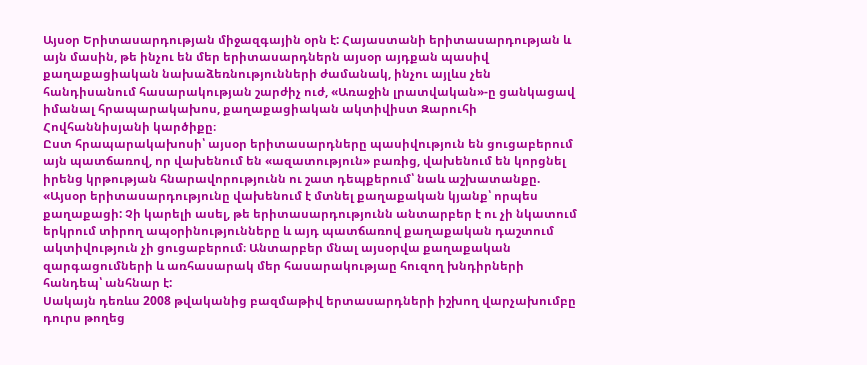Այսօր Երիտասարդության միջազգային օրն է: Հայաստանի երիտասարդության և այն մասին, թե ինչու են մեր երիտասարդներն այսօր այդքան պասիվ քաղաքացիական նախաձեռնությունների ժամանակ, ինչու այլևս չեն հանդիսանում հասարակության շարժիչ ուժ, «Առաջին լրատվական»-ը ցանկացավ իմանալ հրապարակախոս, քաղաքացիական ակտիվիստ Զարուհի Հովհաննիսյանի կարծիքը։
Ըստ հրապարակախոսի՝ այսօր երիտասարդները պասիվություն են ցուցաբերում այն պատճառով, որ վախենում են «ազատություն» բառից, վախենում են կորցնել իրենց կրթության հնարավորությունն ու շատ դեպքերում՝ նաև աշխատանքը.
«Այսօր երիտասարդությունը վախենում է մտնել քաղաքական կյանք՝ որպես քաղաքացի: Չի կարելի ասել, թե երիտասարդությունն անտարբեր է ու չի նկատում երկրում տիրող ապօրինությունները և այդ պատճառով քաղաքական դաշտում ակտիվություն չի ցուցաբերում։ Անտարբեր մնալ այսօրվա քաղաքական զարգացումների և առհասարակ մեր հասարակությաը հուզող խնդիրների հանդեպ՝ անհնար է:
Սակայն դեռևս 2008 թվականից բազմաթիվ երտասարդների իշխող վարչախումբը դուրս թողեց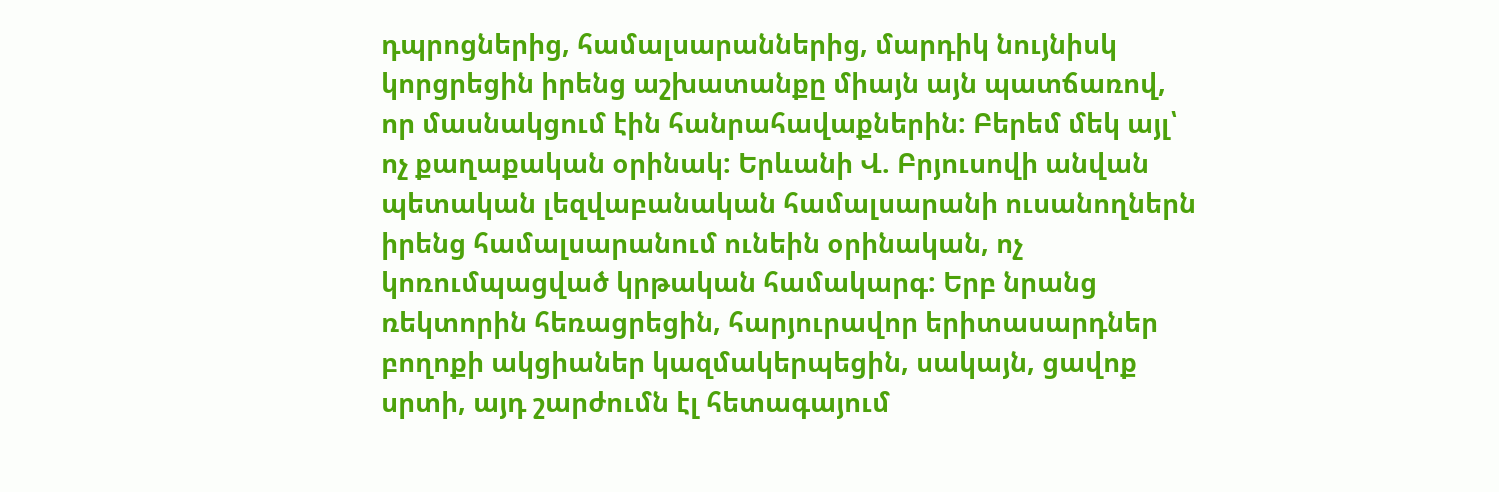դպրոցներից, համալսարաններից, մարդիկ նույնիսկ կորցրեցին իրենց աշխատանքը միայն այն պատճառով, որ մասնակցում էին հանրահավաքներին: Բերեմ մեկ այլ՝ ոչ քաղաքական օրինակ: Երևանի Վ. Բրյուսովի անվան պետական լեզվաբանական համալսարանի ուսանողներն իրենց համալսարանում ունեին օրինական, ոչ կոռումպացված կրթական համակարգ: Երբ նրանց ռեկտորին հեռացրեցին, հարյուրավոր երիտասարդներ բողոքի ակցիաներ կազմակերպեցին, սակայն, ցավոք սրտի, այդ շարժումն էլ հետագայում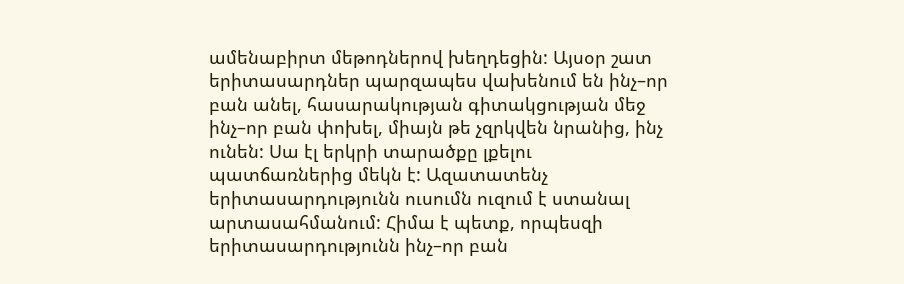ամենաբիրտ մեթոդներով խեղդեցին: Այսօր շատ երիտասարդներ պարզապես վախենում են ինչ–որ բան անել, հասարակության գիտակցության մեջ ինչ–որ բան փոխել, միայն թե չզրկվեն նրանից, ինչ ունեն: Սա էլ երկրի տարածքը լքելու պատճառներից մեկն է: Ազատատենչ երիտասարդությունն ուսումն ուզում է ստանալ արտասահմանում: Հիմա է պետք, որպեսզի երիտասարդությունն ինչ–որ բան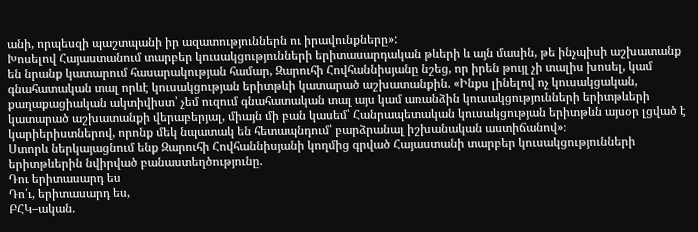անի, որպեսզի պաշտպանի իր ազատություններն ու իրավունքները»:
Խոսելով Հայաստանում տարբեր կուսակցությունների երիտասարդական թևերի և այն մասին, թե ինչպիսի աշխատանք են նրանք կատարում հասարակության համար, Զարուհի Հովհաննիսյանը նշեց, որ իրեն թույլ չի տալիս խոսել, կամ գնահատական տալ որևէ կուսակցության երիտթևի կատարած աշխատանքին. «Ինքս լինելով ոչ կուսակցական, քաղաքացիական ակտիվիստ՝ չեմ ուզում գնահատական տալ այս կամ առանձին կուսակցությունների երիտթևերի կատարած աշխատանքի վերաբերյալ, միայն մի բան կասեմ՝ Հանրապետական կուսակցության երիտթևն այսօր լցված է կարիերիստներով, որոնք մեկ նպատակ են հետապնդում՝ բարձրանալ իշխանական աստիճանով»։
Ստորև ներկայացնում ենք Զարուհի Հովհաննիսյանի կողմից գրված Հայաստանի տարբեր կուսակցությունների երիտթևերին նվիրված բանաստեղծությունը.
Դու երիտասարդ ես
Դո՛ւ, երիտասարդ ես,
ԲՀԿ–ական.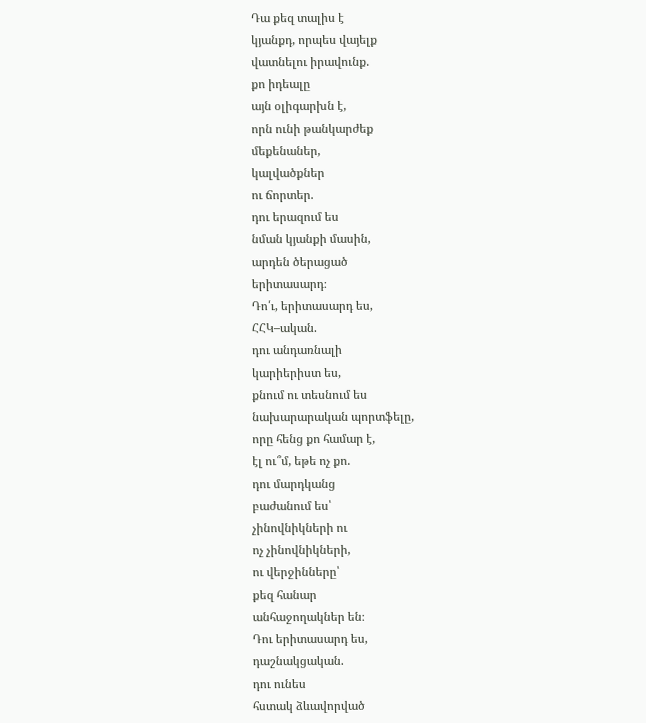Դա քեզ տալիս է
կյանքդ, որպես վայելք
վատնելու իրավունք.
քո իդեալը
այն օլիգարխն է,
որն ունի թանկարժեք
մեքենաներ,
կալվածքներ
ու ճորտեր.
դու երազում ես
նման կյանքի մասին,
արդեն ծերացած
երիտասարդ։
Դո՛ւ, երիտասարդ ես,
ՀՀԿ–ական.
դու անդառնալի
կարիերիստ ես,
քնում ու տեսնում ես
նախարարական պորտֆելը,
որը հենց քո համար է,
էլ ու՞մ, եթե ոչ քո.
դու մարդկանց
բաժանում ես՝
չինովնիկների ու
ոչ չինովնիկների,
ու վերջինները՝
քեզ հանար
անհաջողակներ են։
Դու երիտասարդ ես,
դաշնակցական.
դու ունես
հստակ ձևավորված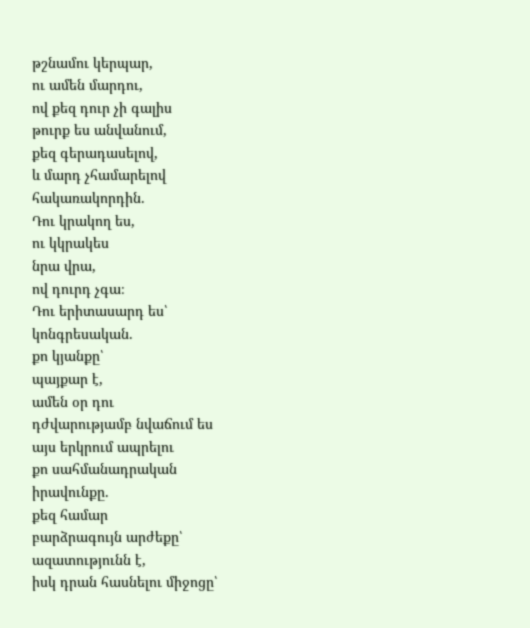թշնամու կերպար,
ու ամեն մարդու,
ով քեզ դուր չի գալիս
թուրք ես անվանում,
քեզ գերադասելով,
և մարդ չհամարելով
հակառակորդին.
Դու կրակող ես,
ու կկրակես
նրա վրա,
ով դուրդ չգա։
Դու երիտասարդ ես՝
կոնգրեսական.
քո կյանքը՝
պայքար է,
ամեն օր դու
դժվարությամբ նվաճում ես
այս երկրում ապրելու
քո սահմանադրական
իրավունքը.
քեզ համար
բարձրագույն արժեքը՝
ազատությունն է,
իսկ դրան հասնելու միջոցը՝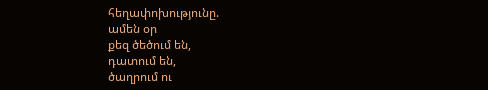հեղափոխությունը.
ամեն օր
քեզ ծեծում են,
դատում են,
ծաղրում ու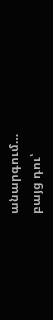անարգում…
բայց դու՝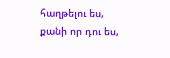հաղթելու ես,
քանի որ դու ես,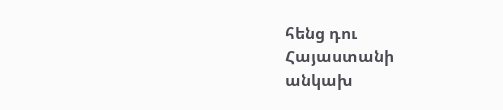հենց դու
Հայաստանի
անկախ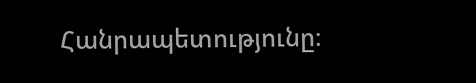Հանրապետությունը։